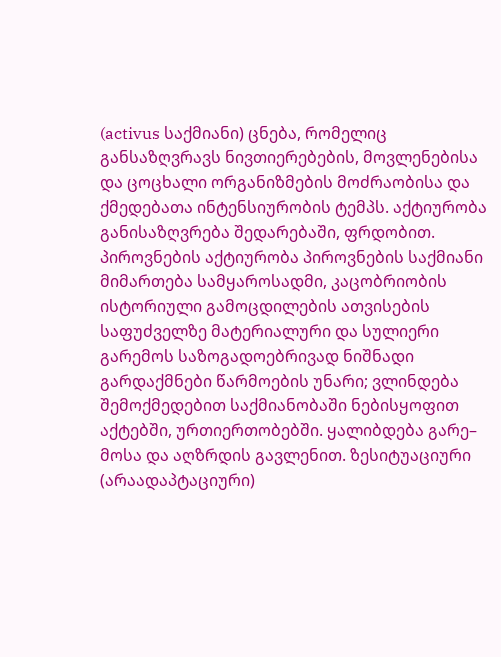(activus საქმიანი) ცნება, რომელიც განსაზღვრავს ნივთიერებების, მოვლენებისა და ცოცხალი ორგანიზმების მოძრაობისა და ქმედებათა ინტენსიურობის ტემპს. აქტიურობა განისაზღვრება შედარებაში, ფრდობით. პიროვნების აქტიურობა პიროვნების საქმიანი მიმართება სამყაროსადმი, კაცობრიობის ისტორიული გამოცდილების ათვისების საფუძველზე მატერიალური და სულიერი გარემოს საზოგადოებრივად ნიშნადი გარდაქმნები წარმოების უნარი; ვლინდება შემოქმედებით საქმიანობაში ნებისყოფით აქტებში, ურთიერთობებში. ყალიბდება გარე– მოსა და აღზრდის გავლენით. ზესიტუაციური (არაადაპტაციური)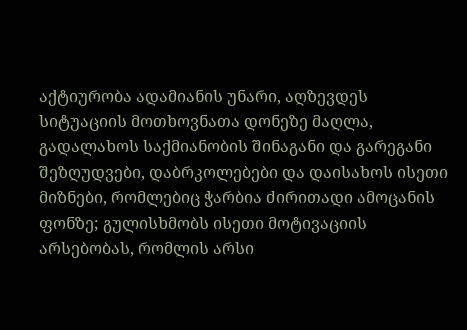აქტიურობა ადამიანის უნარი, აღზევდეს სიტუაციის მოთხოვნათა დონეზე მაღლა, გადალახოს საქმიანობის შინაგანი და გარეგანი შეზღუდვები, დაბრკოლებები და დაისახოს ისეთი მიზნები, რომლებიც ჭარბია ძირითადი ამოცანის ფონზე; გულისხმობს ისეთი მოტივაციის არსებობას, რომლის არსი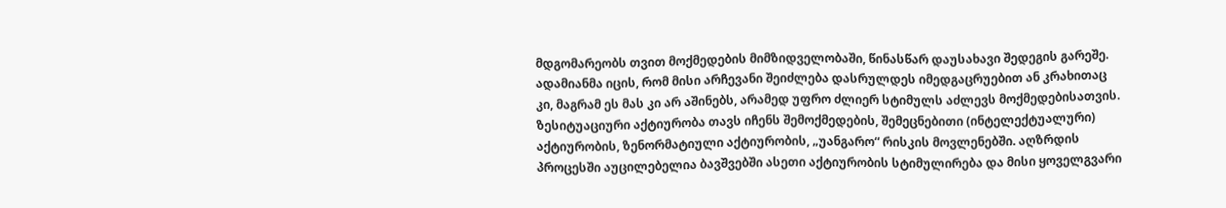მდგომარეობს თვით მოქმედების მიმზიდველობაში, წინასწარ დაუსახავი შედეგის გარეშე. ადამიანმა იცის, რომ მისი არჩევანი შეიძლება დასრულდეს იმედგაცრუებით ან კრახითაც კი, მაგრამ ეს მას კი არ აშინებს, არამედ უფრო ძლიერ სტიმულს აძლევს მოქმედებისათვის. ზესიტუაციური აქტიურობა თავს იჩენს შემოქმედების, შემეცნებითი (ინტელექტუალური) აქტიურობის, ზენორმატიული აქტიურობის, „უანგარო“ რისკის მოვლენებში. აღზრდის პროცესში აუცილებელია ბავშვებში ასეთი აქტიურობის სტიმულირება და მისი ყოველგვარი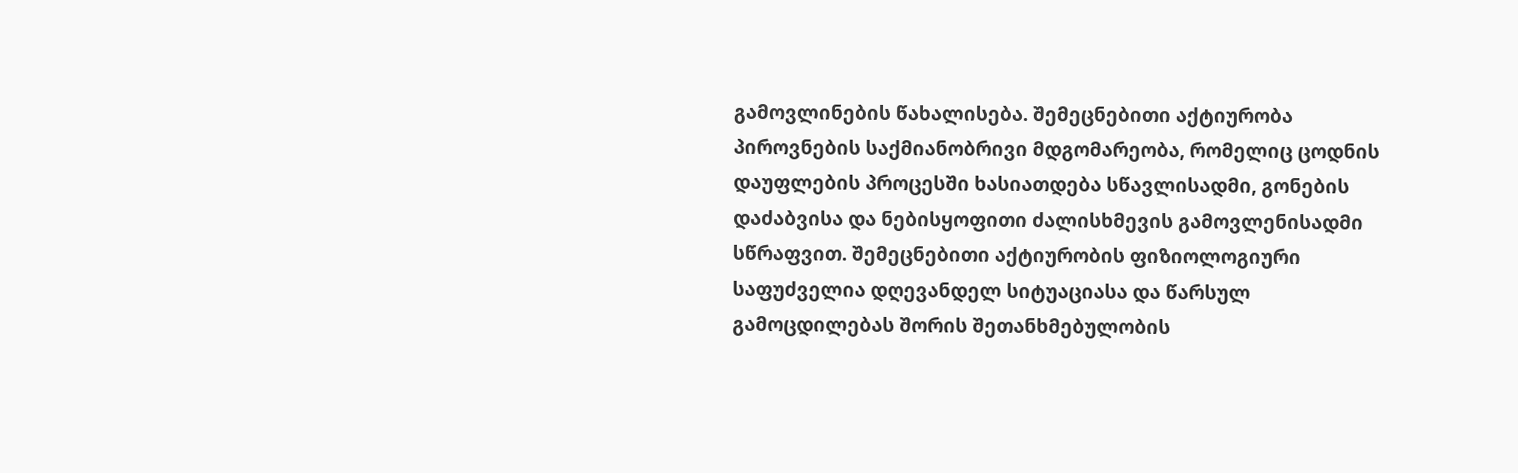გამოვლინების წახალისება. შემეცნებითი აქტიურობა პიროვნების საქმიანობრივი მდგომარეობა, რომელიც ცოდნის დაუფლების პროცესში ხასიათდება სწავლისადმი, გონების დაძაბვისა და ნებისყოფითი ძალისხმევის გამოვლენისადმი სწრაფვით. შემეცნებითი აქტიურობის ფიზიოლოგიური საფუძველია დღევანდელ სიტუაციასა და წარსულ გამოცდილებას შორის შეთანხმებულობის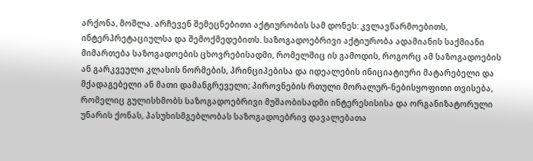არქონა, მოშლა. არჩევენ შემეცნებითი აქტიურობის სამ დონეს: კვლავწარმოებითს, ინტერპრეტაციულსა და შემოქმედებითს. საზოგადოებრივი აქტიურობა ადამიანის საქმიანი მიმართება საზოგადოების ცხოვრებისადმი, რომელშიც ის გამოდის, როგორც ამ საზოგადოების ან გარკვეული კლასის ნორმების, პრინციპებისა და იდეალების ინიციატიური მატარებელი და მქადაგებელი ან მათი დამანგრეველი; პიროვნების რთული მორალურ-ნებისყოფითი თვისება, რომელიც გულისხმობს საზოგადოებრივი მუშაობისადმი ინტერესისისა და ორგანიზატორული უნარის ქონას, პასუხისმგებლობას საზოგადოებრივ დავალებათა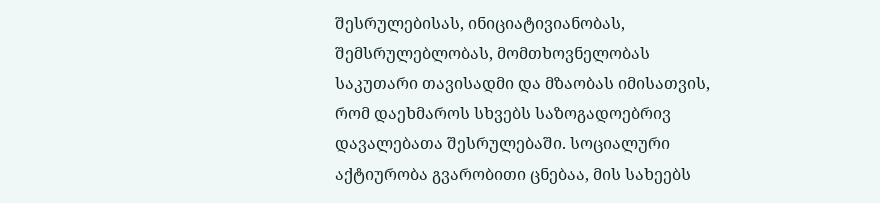შესრულებისას, ინიციატივიანობას, შემსრულებლობას, მომთხოვნელობას საკუთარი თავისადმი და მზაობას იმისათვის, რომ დაეხმაროს სხვებს საზოგადოებრივ დავალებათა შესრულებაში. სოციალური აქტიურობა გვარობითი ცნებაა, მის სახეებს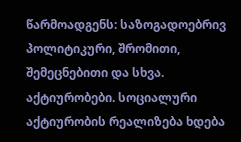წარმოადგენს: საზოგადოებრივ პოლიტიკური, შრომითი, შემეცნებითი და სხვა. აქტიურობები. სოციალური აქტიურობის რეალიზება ხდება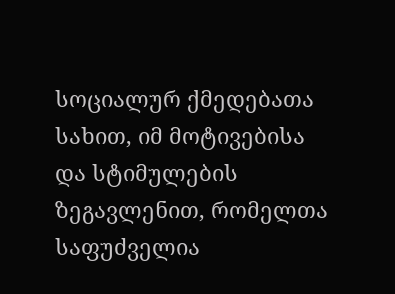სოციალურ ქმედებათა სახით, იმ მოტივებისა და სტიმულების ზეგავლენით, რომელთა საფუძველია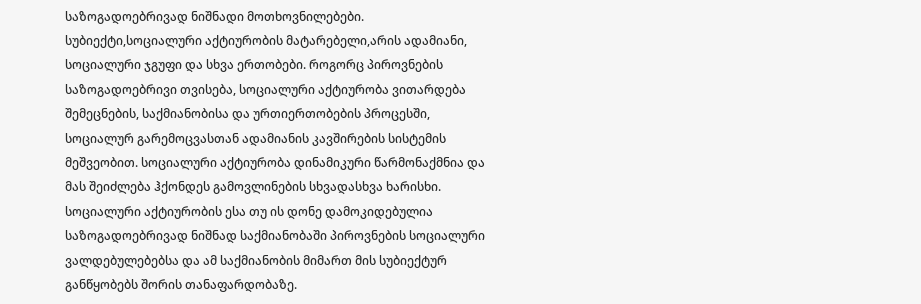საზოგადოებრივად ნიშნადი მოთხოვნილებები. სუბიექტი,სოციალური აქტიურობის მატარებელი,არის ადამიანი, სოციალური ჯგუფი და სხვა ერთობები. როგორც პიროვნების საზოგადოებრივი თვისება, სოციალური აქტიურობა ვითარდება შემეცნების, საქმიანობისა და ურთიერთობების პროცესში, სოციალურ გარემოცვასთან ადამიანის კავშირების სისტემის მეშვეობით. სოციალური აქტიურობა დინამიკური წარმონაქმნია და მას შეიძლება ჰქონდეს გამოვლინების სხვადასხვა ხარისხი. სოციალური აქტიურობის ესა თუ ის დონე დამოკიდებულია საზოგადოებრივად ნიშნად საქმიანობაში პიროვნების სოციალური ვალდებულებებსა და ამ საქმიანობის მიმართ მის სუბიექტურ განწყობებს შორის თანაფარდობაზე.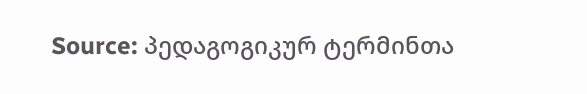Source: პედაგოგიკურ ტერმინთა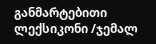განმარტებითი ლექსიკონი /ჯემალ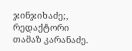ჯინჯიხაძე;, რედაქტორი თამაზ კარანაძე.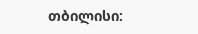თბილისი: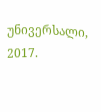უნივერსალი, 2017.